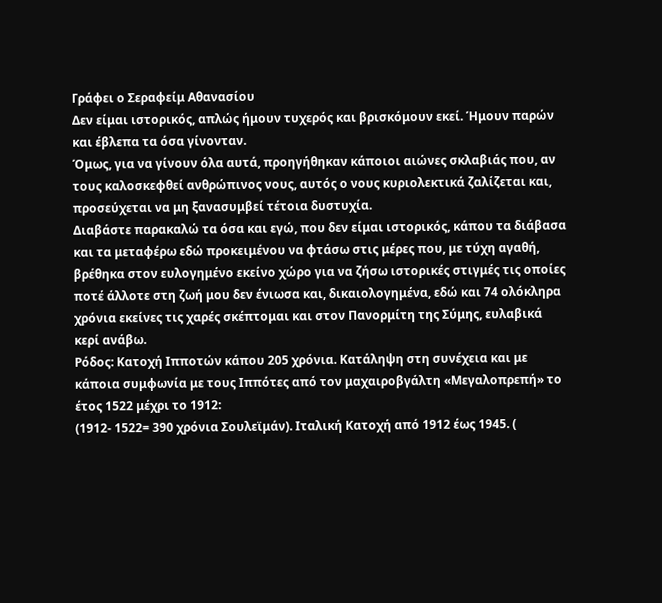Γράφει ο Σεραφείμ Αθανασίου
Δεν είμαι ιστορικός, απλώς ήμουν τυχερός και βρισκόμουν εκεί. Ήμουν παρών και έβλεπα τα όσα γίνονταν.
Όμως, για να γίνουν όλα αυτά, προηγήθηκαν κάποιοι αιώνες σκλαβιάς που, αν τους καλοσκεφθεί ανθρώπινος νους, αυτός ο νους κυριολεκτικά ζαλίζεται και, προσεύχεται να μη ξανασυμβεί τέτοια δυστυχία.
Διαβάστε παρακαλώ τα όσα και εγώ, που δεν είμαι ιστορικός, κάπου τα διάβασα και τα μεταφέρω εδώ προκειμένου να φτάσω στις μέρες που, με τύχη αγαθή, βρέθηκα στον ευλογημένο εκείνο χώρο για να ζήσω ιστορικές στιγμές τις οποίες ποτέ άλλοτε στη ζωή μου δεν ένιωσα και, δικαιολογημένα, εδώ και 74 ολόκληρα χρόνια εκείνες τις χαρές σκέπτομαι και στον Πανορμίτη της Σύμης, ευλαβικά κερί ανάβω.
Ρόδος: Κατοχή Ιπποτών κάπου 205 χρόνια. Κατάληψη στη συνέχεια και με κάποια συμφωνία με τους Ιππότες από τον μαχαιροβγάλτη «Μεγαλοπρεπή» το έτος 1522 μέχρι το 1912:
(1912- 1522= 390 χρόνια Σουλεϊμάν). Ιταλική Κατοχή από 1912 έως 1945. (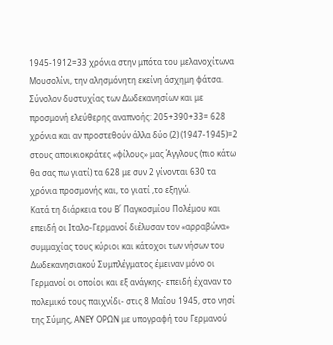1945-1912=33 χρόνια στην μπότα του μελανοχίτωνα Μουσολίνι, την αλησμόνητη εκείνη άσχημη φάτσα. Σύνολον δυστυχίας των Δωδεκανησίων και με προσμονή ελεύθερης αναπνοής: 205+390+33= 628 χρόνια και αν προστεθούν άλλα δύο (2) (1947-1945)=2 στους αποικιοκράτες «φίλους» μας Άγγλους (πιο κάτω θα σας πω γιατί) τα 628 με συν 2 γίνονται 630 τα χρόνια προσμονής και, το γιατί ,το εξηγώ.
Κατά τη διάρκεια του Β΄ Παγκοσμίου Πολέμου και επειδή οι Ιταλο-Γερμανοί διέλυσαν τον «αρραβώνα» συμμαχίας τους κύριοι και κάτοχοι των νήσων του Δωδεκανησιακού Συμπλέγματος έμειναν μόνο οι Γερμανοί οι οποίοι και εξ ανάγκης- επειδή έχαναν το πολεμικό τους παιχνίδι- στις 8 Μαΐου 1945, στο νησί της Σύμης, ΑΝΕΥ ΟΡΩΝ με υπογραφή του Γερμανού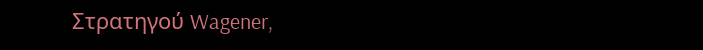Στρατηγού Wagener,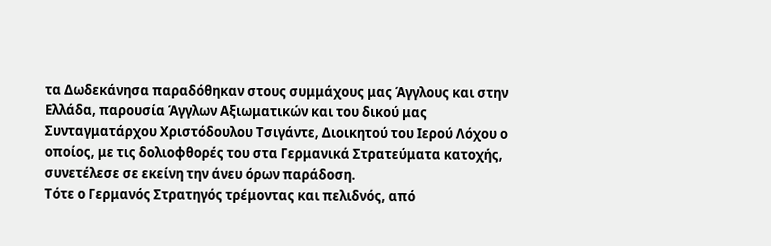τα Δωδεκάνησα παραδόθηκαν στους συμμάχους μας Άγγλους και στην Ελλάδα, παρουσία Άγγλων Αξιωματικών και του δικού μας Συνταγματάρχου Χριστόδουλου Τσιγάντε, Διοικητού του Ιερού Λόχου ο οποίος, με τις δολιοφθορές του στα Γερμανικά Στρατεύματα κατοχής, συνετέλεσε σε εκείνη την άνευ όρων παράδοση.
Τότε ο Γερμανός Στρατηγός τρέμοντας και πελιδνός, από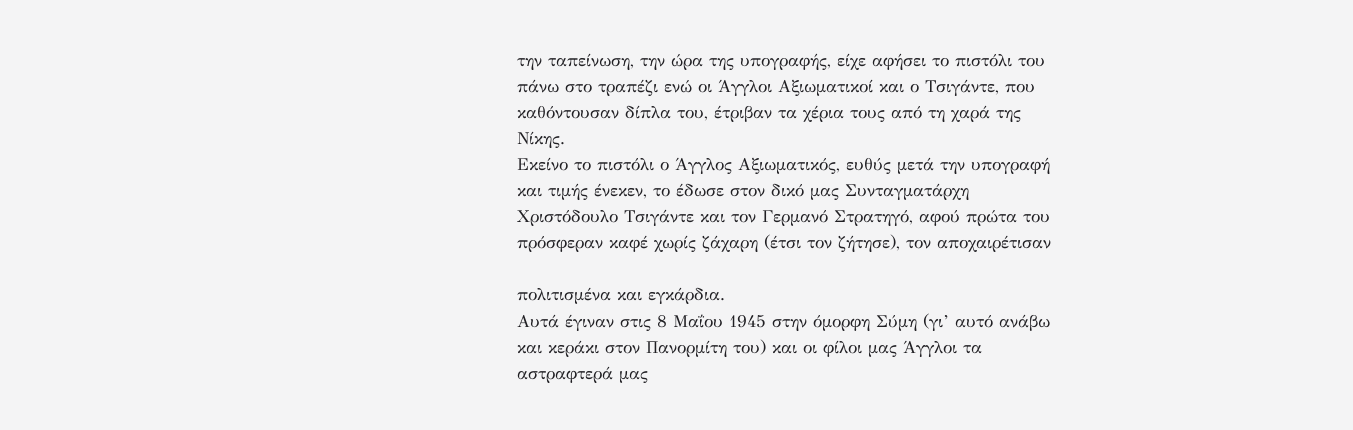την ταπείνωση, την ώρα της υπογραφής, είχε αφήσει το πιστόλι του πάνω στο τραπέζι ενώ οι Άγγλοι Αξιωματικοί και ο Τσιγάντε, που καθόντουσαν δίπλα του, έτριβαν τα χέρια τους από τη χαρά της Νίκης.
Εκείνο το πιστόλι ο Άγγλος Αξιωματικός, ευθύς μετά την υπογραφή και τιμής ένεκεν, το έδωσε στον δικό μας Συνταγματάρχη Χριστόδουλο Τσιγάντε και τον Γερμανό Στρατηγό, αφού πρώτα του πρόσφεραν καφέ χωρίς ζάχαρη (έτσι τον ζήτησε), τον αποχαιρέτισαν

πολιτισμένα και εγκάρδια.
Αυτά έγιναν στις 8 Μαΐου 1945 στην όμορφη Σύμη (γι’ αυτό ανάβω και κεράκι στον Πανορμίτη του) και οι φίλοι μας Άγγλοι τα αστραφτερά μας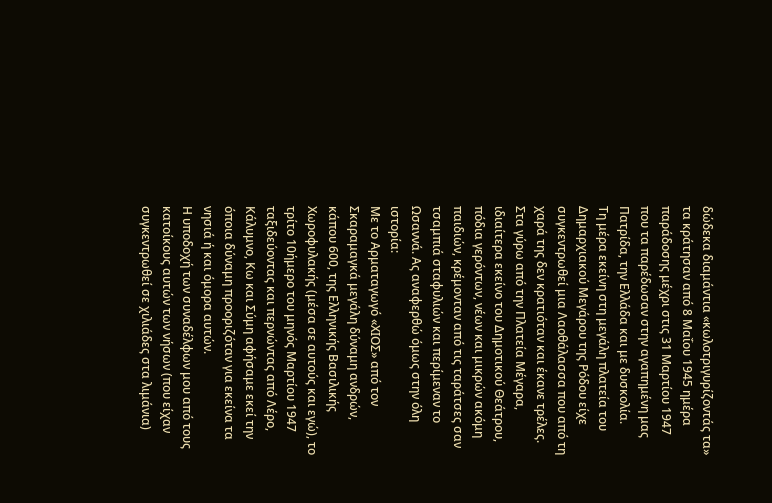δώδεκα διαμάντια «κωλοτριγυρίζοντάς τα» τα κράτησαν από 8 Μαΐου 1945 ημέρα παράδοσης μέχρι στις 31 Μαρτίου 1947 που τα παρέδωσαν στην αγαπημένη μας Πατρίδα, την Ελλάδα και με δυσκολία.
Τη μέρα εκείνη στη μεγάλη πλατεία του Δημαρχιακού Μεγάρου της Ρόδου είχε συγκεντρωθεί μια Λαοθάλασσα που από τη χαρά της δεν κρατιόταν και έκανε τρέλες.
Στα γύρω από την Πλατεία Μέγαρα, ιδιαίτερα εκείνο του Δημοτικού Θεάτρου, πόδια γερόντων, νέων και μικρών ακόμη παιδιών, κρέμονταν από τις ταράτσες σαν τσαμπιά σταφυλιών και περίμεναν το Ωσαννά. Ας αναφερθώ όμως στην όλη ιστορία:
Με το Αρματαγωγό «ΧΙΟΣ» από τον Σκαραμαγκά μεγάλη δύναμη ανδρών, κάπου 600, της Ελληνικής Βασιλικής Χωροφυλακής (μέσα σε αυτούς και εγώ), το τρίτο 10ήμερο του μηνός Μαρτίου 1947 ταξιδεύοντας και περνώντας από Λέρο, Κάλυμνο, Κω και Σύμη αφήσαμε εκεί την όποια δύναμη προοριζόταν για εκείνα τα νησιά ή και όμορα αυτών.
Η υποδοχή των συναδέλφων μου από τους κατοίκους αυτών των νήσων (που είχαν συγκεντρωθεί σε χιλιάδες στα λιμάνια)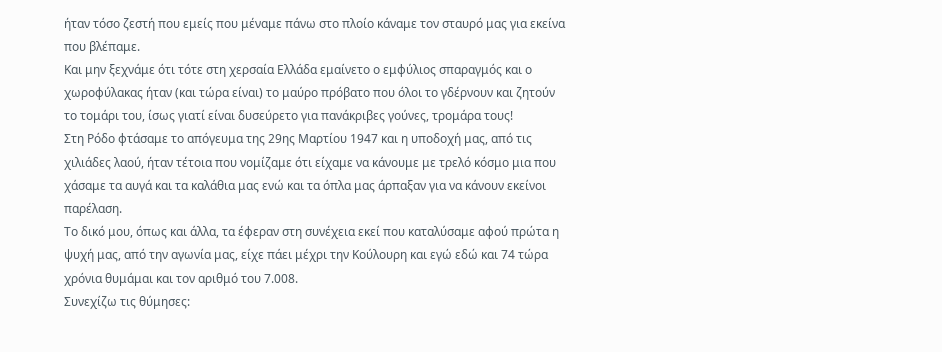ήταν τόσο ζεστή που εμείς που μέναμε πάνω στο πλοίο κάναμε τον σταυρό μας για εκείνα που βλέπαμε.
Και μην ξεχνάμε ότι τότε στη χερσαία Ελλάδα εμαίνετο ο εμφύλιος σπαραγμός και ο χωροφύλακας ήταν (και τώρα είναι) το μαύρο πρόβατο που όλοι το γδέρνουν και ζητούν το τομάρι του, ίσως γιατί είναι δυσεύρετο για πανάκριβες γούνες, τρομάρα τους!
Στη Ρόδο φτάσαμε το απόγευμα της 29ης Μαρτίου 1947 και η υποδοχή μας, από τις χιλιάδες λαού, ήταν τέτοια που νομίζαμε ότι είχαμε να κάνουμε με τρελό κόσμο μια που χάσαμε τα αυγά και τα καλάθια μας ενώ και τα όπλα μας άρπαξαν για να κάνουν εκείνοι παρέλαση.
Το δικό μου, όπως και άλλα, τα έφεραν στη συνέχεια εκεί που καταλύσαμε αφού πρώτα η ψυχή μας, από την αγωνία μας, είχε πάει μέχρι την Κούλουρη και εγώ εδώ και 74 τώρα χρόνια θυμάμαι και τον αριθμό του 7.008.
Συνεχίζω τις θύμησες: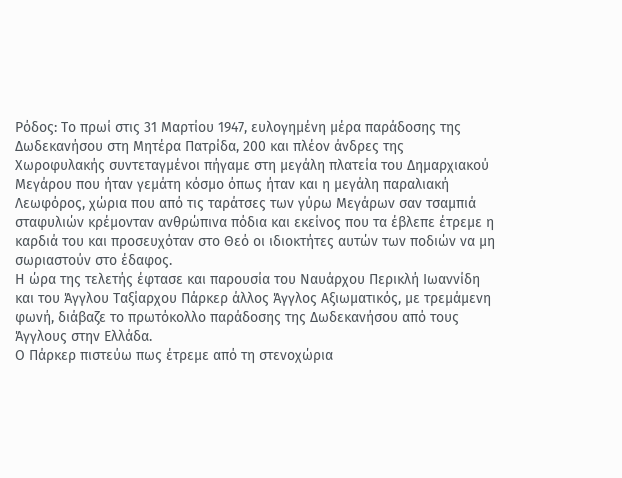Ρόδος: Το πρωί στις 31 Μαρτίου 1947, ευλογημένη μέρα παράδοσης της Δωδεκανήσου στη Μητέρα Πατρίδα, 200 και πλέον άνδρες της Χωροφυλακής συντεταγμένοι πήγαμε στη μεγάλη πλατεία του Δημαρχιακού Μεγάρου που ήταν γεμάτη κόσμο όπως ήταν και η μεγάλη παραλιακή Λεωφόρος, χώρια που από τις ταράτσες των γύρω Μεγάρων σαν τσαμπιά σταφυλιών κρέμονταν ανθρώπινα πόδια και εκείνος που τα έβλεπε έτρεμε η καρδιά του και προσευχόταν στο Θεό οι ιδιοκτήτες αυτών των ποδιών να μη σωριαστούν στο έδαφος.
Η ώρα της τελετής έφτασε και παρουσία του Ναυάρχου Περικλή Ιωαννίδη και του Άγγλου Ταξίαρχου Πάρκερ άλλος Άγγλος Αξιωματικός, με τρεμάμενη φωνή, διάβαζε το πρωτόκολλο παράδοσης της Δωδεκανήσου από τους Άγγλους στην Ελλάδα.
Ο Πάρκερ πιστεύω πως έτρεμε από τη στενοχώρια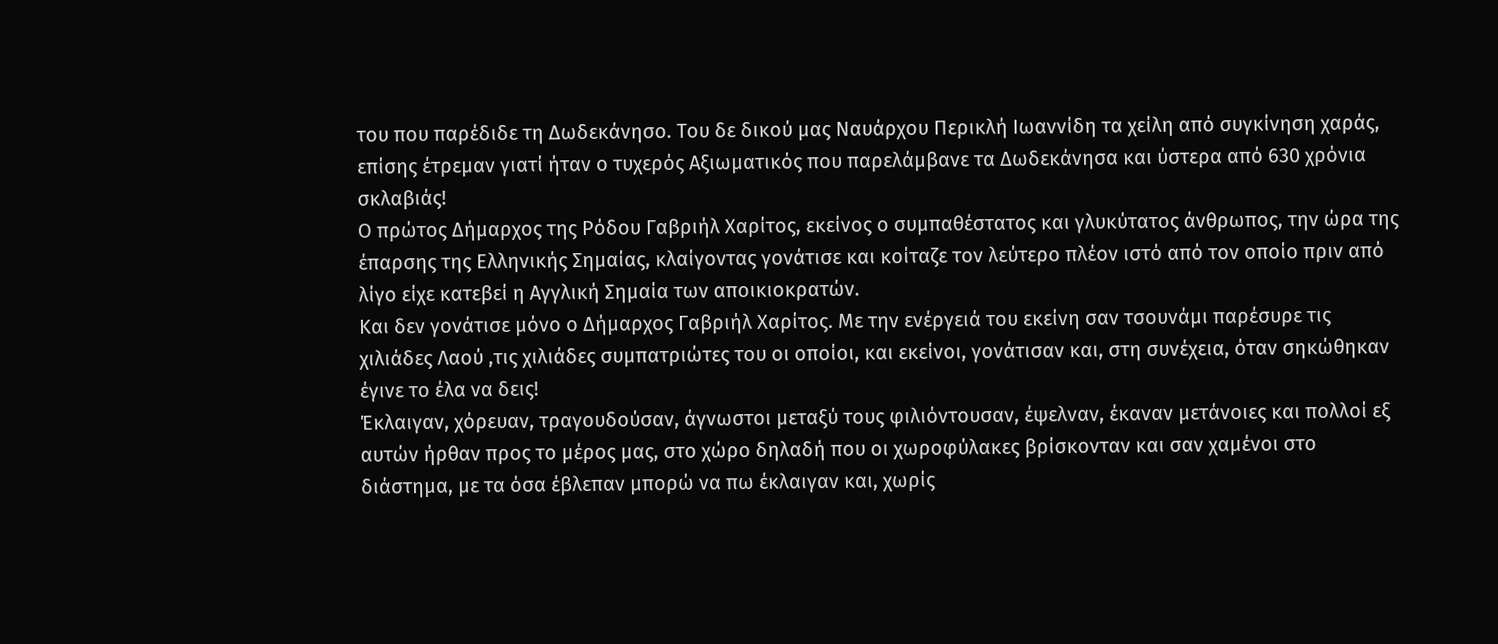του που παρέδιδε τη Δωδεκάνησο. Του δε δικού μας Ναυάρχου Περικλή Ιωαννίδη τα χείλη από συγκίνηση χαράς, επίσης έτρεμαν γιατί ήταν ο τυχερός Αξιωματικός που παρελάμβανε τα Δωδεκάνησα και ύστερα από 630 χρόνια σκλαβιάς!
Ο πρώτος Δήμαρχος της Ρόδου Γαβριήλ Χαρίτος, εκείνος ο συμπαθέστατος και γλυκύτατος άνθρωπος, την ώρα της έπαρσης της Ελληνικής Σημαίας, κλαίγοντας γονάτισε και κοίταζε τον λεύτερο πλέον ιστό από τον οποίο πριν από λίγο είχε κατεβεί η Αγγλική Σημαία των αποικιοκρατών.
Και δεν γονάτισε μόνο ο Δήμαρχος Γαβριήλ Χαρίτος. Με την ενέργειά του εκείνη σαν τσουνάμι παρέσυρε τις χιλιάδες Λαού ,τις χιλιάδες συμπατριώτες του οι οποίοι, και εκείνοι, γονάτισαν και, στη συνέχεια, όταν σηκώθηκαν έγινε το έλα να δεις!
Έκλαιγαν, χόρευαν, τραγουδούσαν, άγνωστοι μεταξύ τους φιλιόντουσαν, έψελναν, έκαναν μετάνοιες και πολλοί εξ αυτών ήρθαν προς το μέρος μας, στο χώρο δηλαδή που οι χωροφύλακες βρίσκονταν και σαν χαμένοι στο διάστημα, με τα όσα έβλεπαν μπορώ να πω έκλαιγαν και, χωρίς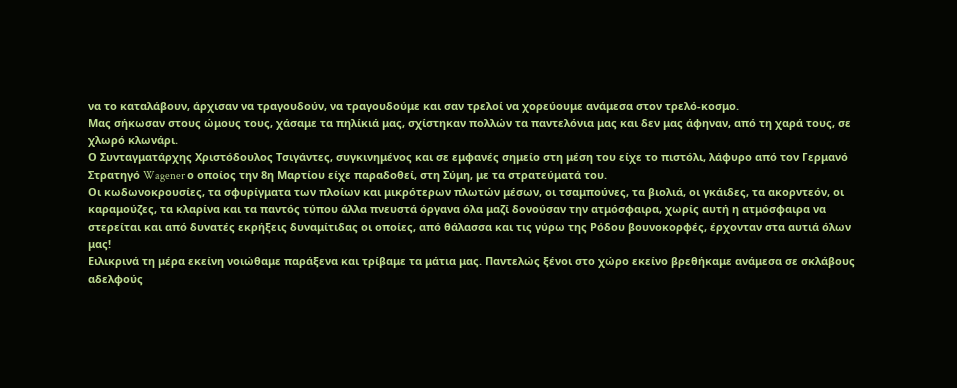να το καταλάβουν, άρχισαν να τραγουδούν, να τραγουδούμε και σαν τρελοί να χορεύουμε ανάμεσα στον τρελό-κοσμο.
Μας σήκωσαν στους ώμους τους, χάσαμε τα πηλίκιά μας, σχίστηκαν πολλών τα παντελόνια μας και δεν μας άφηναν, από τη χαρά τους, σε χλωρό κλωνάρι.
Ο Συνταγματάρχης Χριστόδουλος Τσιγάντες, συγκινημένος και σε εμφανές σημείο στη μέση του είχε το πιστόλι, λάφυρο από τον Γερμανό Στρατηγό Wagener ο οποίος την 8η Mαρτίου είχε παραδοθεί, στη Σύμη, με τα στρατεύματά του.
Οι κωδωνοκρουσίες, τα σφυρίγματα των πλοίων και μικρότερων πλωτών μέσων, οι τσαμπούνες, τα βιολιά, οι γκάιδες, τα ακορντεόν, οι καραμούζες, τα κλαρίνα και τα παντός τύπου άλλα πνευστά όργανα όλα μαζί δονούσαν την ατμόσφαιρα, χωρίς αυτή η ατμόσφαιρα να στερείται και από δυνατές εκρήξεις δυναμίτιδας οι οποίες, από θάλασσα και τις γύρω της Ρόδου βουνοκορφές, έρχονταν στα αυτιά όλων μας!
Ειλικρινά τη μέρα εκείνη νοιώθαμε παράξενα και τρίβαμε τα μάτια μας. Παντελώς ξένοι στο χώρο εκείνο βρεθήκαμε ανάμεσα σε σκλάβους αδελφούς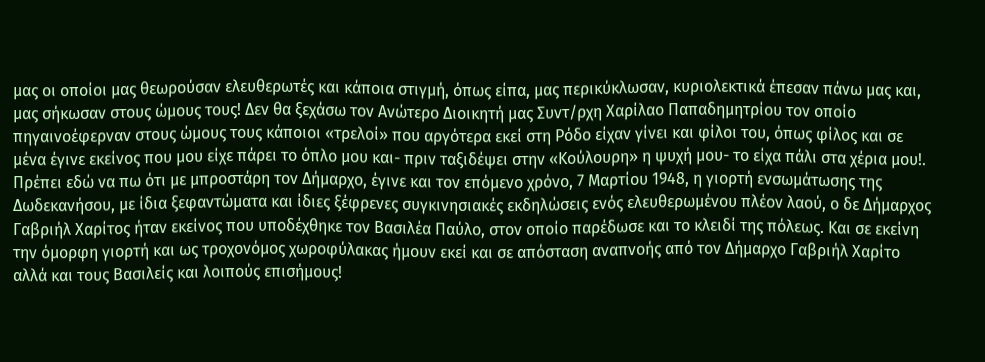μας οι οποίοι μας θεωρούσαν ελευθερωτές και κάποια στιγμή, όπως είπα, μας περικύκλωσαν, κυριολεκτικά έπεσαν πάνω μας και, μας σήκωσαν στους ώμους τους! Δεν θα ξεχάσω τον Ανώτερο Διοικητή μας Συντ/ρχη Χαρίλαο Παπαδημητρίου τον οποίο πηγαινοέφερναν στους ώμους τους κάποιοι «τρελοί» που αργότερα εκεί στη Ρόδο είχαν γίνει και φίλοι του, όπως φίλος και σε μένα έγινε εκείνος που μου είχε πάρει το όπλο μου και- πριν ταξιδέψει στην «Κούλουρη» η ψυχή μου- το είχα πάλι στα χέρια μου!.
Πρέπει εδώ να πω ότι με μπροστάρη τον Δήμαρχο, έγινε και τον επόμενο χρόνο, 7 Μαρτίου 1948, η γιορτή ενσωμάτωσης της Δωδεκανήσου, με ίδια ξεφαντώματα και ίδιες ξέφρενες συγκινησιακές εκδηλώσεις ενός ελευθερωμένου πλέον λαού, ο δε Δήμαρχος Γαβριήλ Χαρίτος ήταν εκείνος που υποδέχθηκε τον Βασιλέα Παύλο, στον οποίο παρέδωσε και το κλειδί της πόλεως. Και σε εκείνη την όμορφη γιορτή και ως τροχονόμος χωροφύλακας ήμουν εκεί και σε απόσταση αναπνοής από τον Δήμαρχο Γαβριήλ Χαρίτο αλλά και τους Βασιλείς και λοιπούς επισήμους!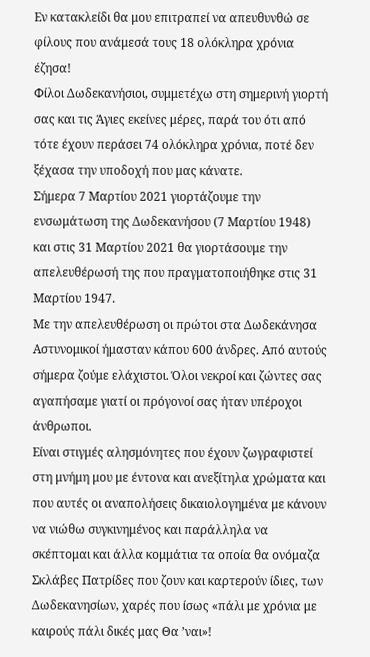Εν κατακλείδι θα μου επιτραπεί να απευθυνθώ σε φίλους που ανάμεσά τους 18 ολόκληρα χρόνια έζησα!
Φίλοι Δωδεκανήσιοι, συμμετέχω στη σημερινή γιορτή σας και τις Άγιες εκείνες μέρες, παρά του ότι από τότε έχουν περάσει 74 ολόκληρα χρόνια, ποτέ δεν ξέχασα την υποδοχή που μας κάνατε.
Σήμερα 7 Μαρτίου 2021 γιορτάζουμε την ενσωμάτωση της Δωδεκανήσου (7 Μαρτίου 1948) και στις 31 Μαρτίου 2021 θα γιορτάσουμε την απελευθέρωσή της που πραγματοποιήθηκε στις 31 Μαρτίου 1947.
Με την απελευθέρωση οι πρώτοι στα Δωδεκάνησα Αστυνομικοί ήμασταν κάπου 600 άνδρες. Από αυτούς σήμερα ζούμε ελάχιστοι. Όλοι νεκροί και ζώντες σας αγαπήσαμε γιατί οι πρόγονοί σας ήταν υπέροχοι άνθρωποι.
Είναι στιγμές αλησμόνητες που έχουν ζωγραφιστεί στη μνήμη μου με έντονα και ανεξίτηλα χρώματα και που αυτές οι αναπολήσεις δικαιολογημένα με κάνουν να νιώθω συγκινημένος και παράλληλα να σκέπτομαι και άλλα κομμάτια τα οποία θα ονόμαζα Σκλάβες Πατρίδες που ζουν και καρτερούν ίδιες, των Δωδεκανησίων, χαρές που ίσως «πάλι με χρόνια με καιρούς πάλι δικές μας Θα ’ναι»!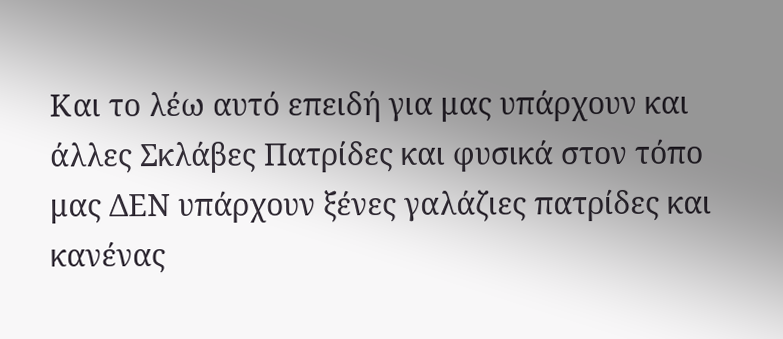Και το λέω αυτό επειδή για μας υπάρχουν και άλλες Σκλάβες Πατρίδες και φυσικά στον τόπο μας ΔΕΝ υπάρχουν ξένες γαλάζιες πατρίδες και κανένας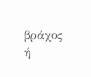βράχος ή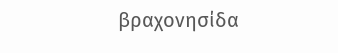βραχονησίδα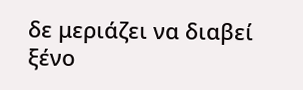δε μεριάζει να διαβεί ξένο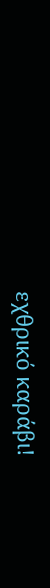εχθρικό καράβι!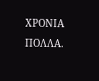ΧΡΟΝΙΑ ΠΟΛΛΑ.